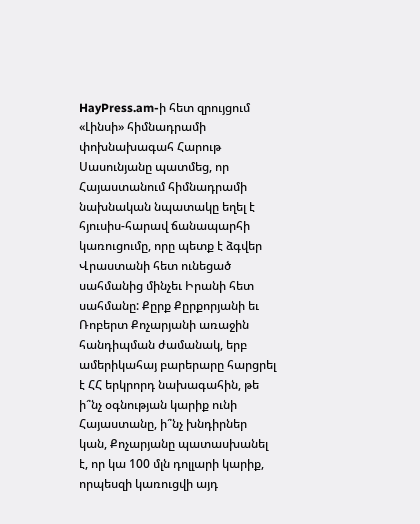HayPress.am-ի հետ զրույցում «Լինսի» հիմնադրամի փոխնախագահ Հարութ Սասունյանը պատմեց, որ Հայաստանում հիմնադրամի նախնական նպատակը եղել է հյուսիս-հարավ ճանապարհի կառուցումը, որը պետք է ձգվեր Վրաստանի հետ ունեցած սահմանից մինչեւ Իրանի հետ սահմանը: Քըրք Քըրքորյանի եւ Ռոբերտ Քոչարյանի առաջին հանդիպման ժամանակ, երբ ամերիկահայ բարերարը հարցրել է ՀՀ երկրորդ նախագահին, թե ի՞նչ օգնության կարիք ունի Հայաստանը, ի՞նչ խնդիրներ կան, Քոչարյանը պատասխանել է, որ կա 100 մլն դոլլարի կարիք, որպեսզի կառուցվի այդ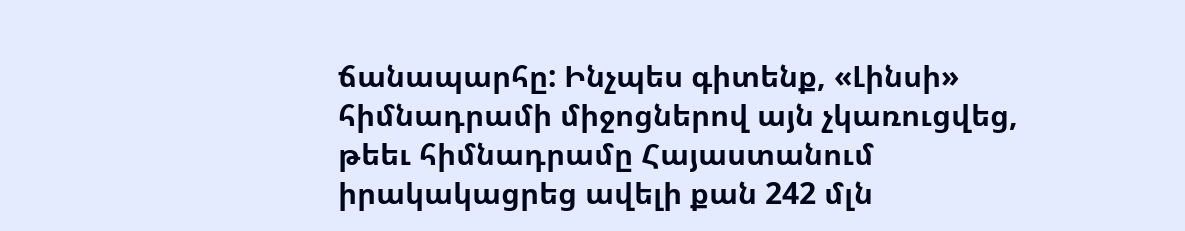ճանապարհը: Ինչպես գիտենք, «Լինսի» հիմնադրամի միջոցներով այն չկառուցվեց, թեեւ հիմնադրամը Հայաստանում իրակակացրեց ավելի քան 242 մլն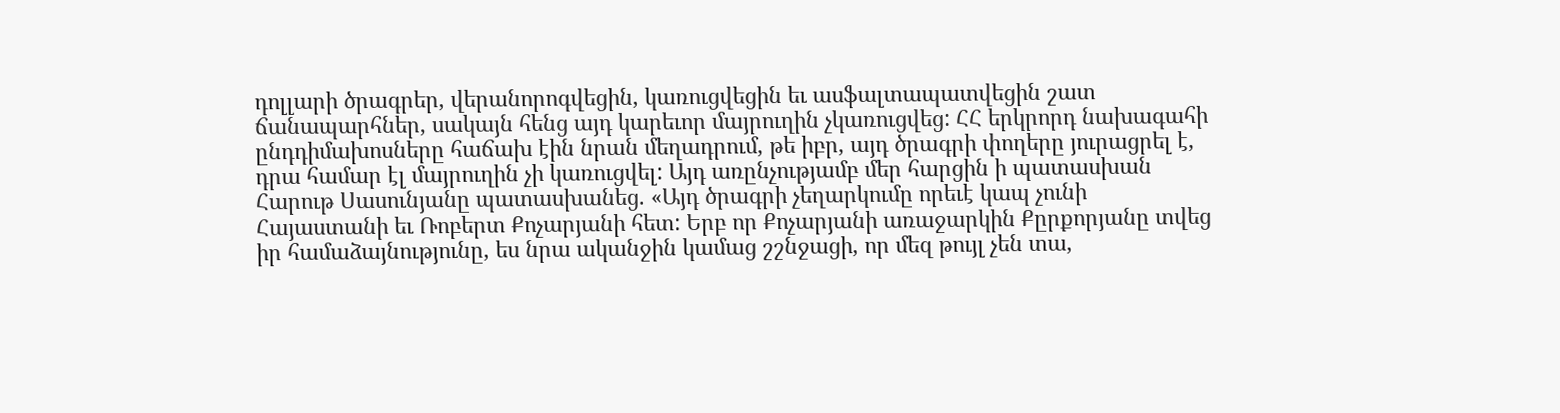դոլլարի ծրագրեր, վերանորոգվեցին, կառուցվեցին եւ ասֆալտապատվեցին շատ ճանապարհներ, սակայն հենց այդ կարեւոր մայրուղին չկառուցվեց: ՀՀ երկրորդ նախագահի ընդդիմախոսները հաճախ էին նրան մեղադրում, թե իբր, այդ ծրագրի փողերը յուրացրել է, դրա համար էլ մայրուղին չի կառուցվել: Այդ առընչությամբ մեր հարցին ի պատասխան Հարութ Սասունյանը պատասխանեց. «Այդ ծրագրի չեղարկումը որեւէ կապ չունի Հայաստանի եւ Ռոբերտ Քոչարյանի հետ: Երբ որ Քոչարյանի առաջարկին Քըրքորյանը տվեց իր համաձայնությունը, ես նրա ականջին կամաց շշնջացի, որ մեզ թույլ չեն տա,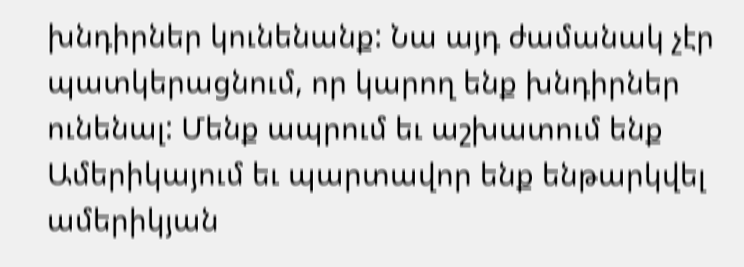խնդիրներ կունենանք: Նա այդ ժամանակ չէր պատկերացնում, որ կարող ենք խնդիրներ ունենալ: Մենք ապրում եւ աշխատում ենք Ամերիկայում եւ պարտավոր ենք ենթարկվել ամերիկյան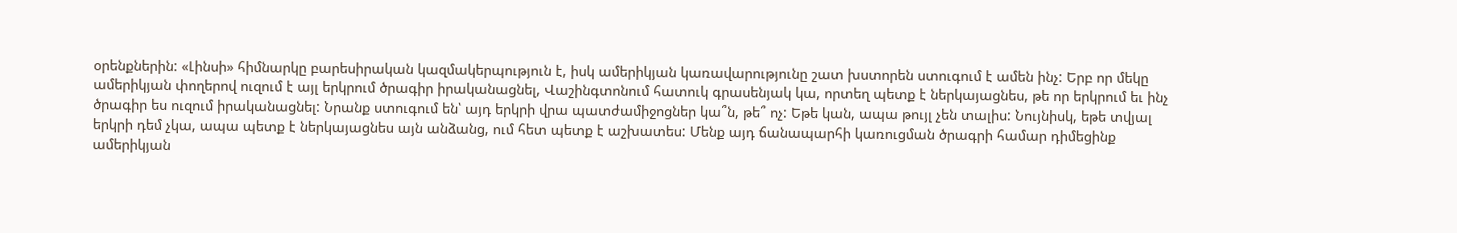օրենքներին: «Լինսի» հիմնարկը բարեսիրական կազմակերպություն է, իսկ ամերիկյան կառավարությունը շատ խստորեն ստուգում է ամեն ինչ: Երբ որ մեկը ամերիկյան փողերով ուզում է այլ երկրում ծրագիր իրականացնել, Վաշինգտոնում հատուկ գրասենյակ կա, որտեղ պետք է ներկայացնես, թե որ երկրում եւ ինչ ծրագիր ես ուզում իրականացնել: Նրանք ստուգում են՝ այդ երկրի վրա պատժամիջոցներ կա՞ն, թե՞ ոչ: Եթե կան, ապա թույլ չեն տալիս: Նույնիսկ, եթե տվյալ երկրի դեմ չկա, ապա պետք է ներկայացնես այն անձանց, ում հետ պետք է աշխատես: Մենք այդ ճանապարհի կառուցման ծրագրի համար դիմեցինք ամերիկյան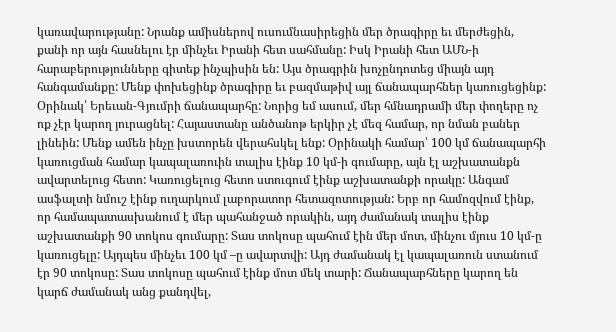կառավարությանը: Նրանք ամիսներով ուսումնասիրեցին մեր ծրագիրը եւ մերժեցին, քանի որ այն հասնելու էր մինչեւ Իրանի հետ սահմանը: Իսկ Իրանի հետ ԱՄՆ-ի հարաբերությունները գիտեք ինչպիսին են: Այս ծրագրին խոչընդոտեց միայն այդ հանգամանքը: Մենք փոխեցինք ծրագիրը եւ բազմաթիվ այլ ճանապարհներ կառուցեցինք: Օրինակ՝ Երեւան-Գյումրի ճանապարհը: Նորից եմ ասում, մեր հմնադրամի մեր փողերը ոչ ոք չէր կարող յուրացնել: Հայաստանը անծանոթ երկիր չէ մեզ համար, որ նման բաներ լինեին: Մենք ամեն ինչը խստորեն վերահսկել ենք: Օրինակի համար՝ 100 կմ ճանապարհի կառուցման համար կապալառուին տալիս էինք 10 կմ-ի գումարը, այն էլ աշխատանքն ավարտելուց հետո: Կառուցելուց հետո ստուգում էինք աշխատանքի որակը: Անգամ ասֆալտի նմուշ էինք ուղարկում լաբորատոր հետազոտության: Երբ որ համոզվում էինք, որ համապատասխանում է մեր պահանջած որակին, այդ ժամանակ տալիս էինք աշխատանքի 90 տոկոս գումարը: Տաս տոկոսը պահում էին մեր մոտ, մինչու մյուս 10 կմ-ը կառուցելը: Այդպես մինչեւ 100 կմ –ը ավարտվի: Այդ ժամանակ էլ կապալառուն ստանում էր 90 տոկոսը: Տաս տոկոսը պահում էինք մոտ մեկ տարի: Ճանապարհները կարող են կարճ ժամանակ անց քանդվել,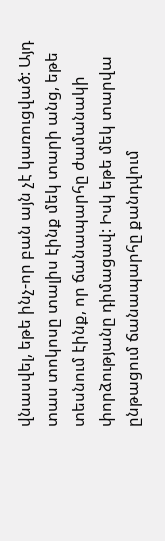վնասվել, եթե ինչ-որ բան այն չէ կառուցված: Այդ տաս տոկոսը տալիս էինք մեկ տարի անց, եթե տեսնում էինք, որ ճանապարհը ժամանակի փորձությանը դիմացավ: Իսկ եթե մեկ տարվա ընթացում ճանապարհը քանդվում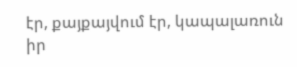էր, քայքայվում էր, կապալառուն իր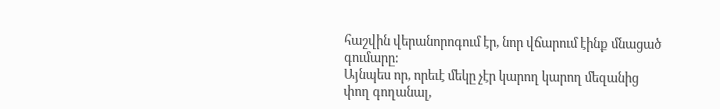հաշվին վերանորոգում էր, նոր վճարում էինք մնացած գումարը:
Այնպես որ, որեւէ մեկը չէր կարող կարող մեզանից փող գողանալ,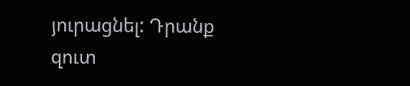յուրացնել: Դրանք զուտ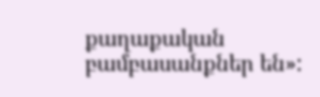քաղաքական բամբասանքներ են»: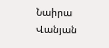Նաիրա Վանյան